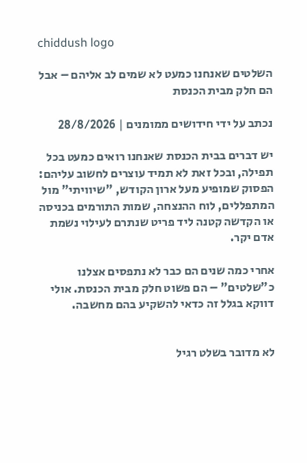chiddush logo

השלטים שאנחנו כמעט לא שמים לב אליהם – אבל הם חלק מבית הכנסת

נכתב על ידי חידושים ממומנים | 28/8/2026

יש דברים בבית הכנסת שאנחנו רואים כמעט בכל תפילה, ובכל זאת לא תמיד עוצרים לחשוב עליהם: הפסוק שמופיע מעל ארון הקודש, "שיוויתי" מול המתפללים, לוח ההנצחה, שמות התורמים בכניסה או הקדשה קטנה ליד פריט שנתרם לעילוי נשמת אדם יקר.

אחרי כמה שנים הם כבר לא נתפסים אצלנו כ"שלטים" – הם פשוט חלק מבית הכנסת. אולי דווקא בגלל זה כדאי להשקיע בהם מחשבה.


לא מדובר בשלט רגיל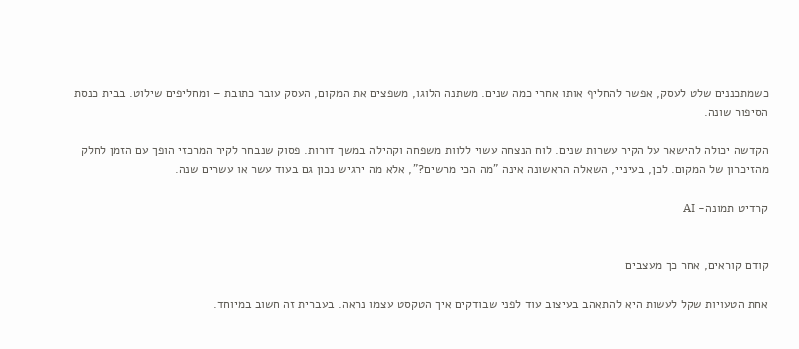כשמתכננים שלט לעסק, אפשר להחליף אותו אחרי כמה שנים. משתנה הלוגו, משפצים את המקום, העסק עובר כתובת – ומחליפים שילוט. בבית כנסת הסיפור שונה.

הקדשה יכולה להישאר על הקיר עשרות שנים. לוח הנצחה עשוי ללוות משפחה וקהילה במשך דורות. פסוק שנבחר לקיר המרכזי הופך עם הזמן לחלק מהזיכרון של המקום. לכן, בעיניי, השאלה הראשונה אינה "מה הכי מרשים?", אלא מה ירגיש נכון גם בעוד עשר או עשרים שנה.

קרדיט תמונה- AI


קודם קוראים, אחר כך מעצבים

אחת הטעויות שקל לעשות היא להתאהב בעיצוב עוד לפני שבודקים איך הטקסט עצמו נראה. בעברית זה חשוב במיוחד.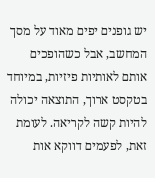יש גופנים יפים מאוד על מסך המחשב, אבל כשהופכים אותם לאותיות פיזיות, במיוחד בטקסט ארוך, התוצאה יכולה להיות קשה לקריאה. לעומת זאת, לפעמים דווקא אות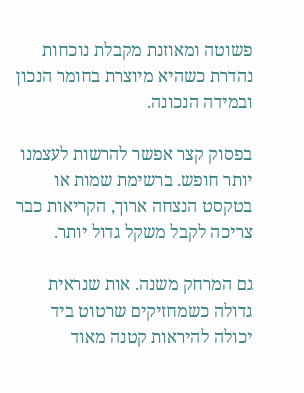פשוטה ומאוזנת מקבלת נוכחות נהדרת כשהיא מיוצרת בחומר הנכון ובמידה הנכונה.

בפסוק קצר אפשר להרשות לעצמנו יותר חופש. ברשימת שמות או בטקסט הנצחה ארוך, הקריאות כבר צריכה לקבל משקל גדול יותר.

גם המרחק משנה. אות שנראית גדולה כשמחזיקים שרטוט ביד יכולה להיראות קטנה מאוד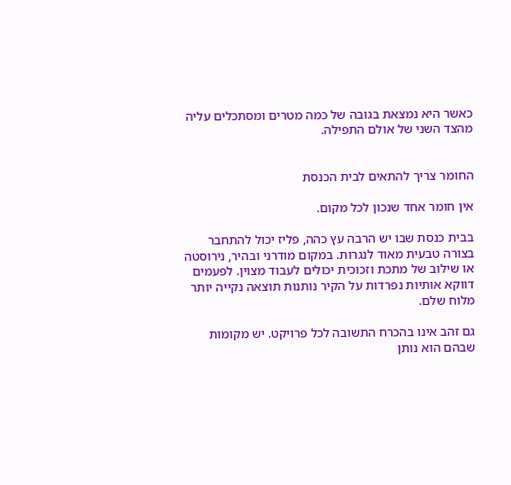כאשר היא נמצאת בגובה של כמה מטרים ומסתכלים עליה מהצד השני של אולם התפילה.


החומר צריך להתאים לבית הכנסת

אין חומר אחד שנכון לכל מקום.

בבית כנסת שבו יש הרבה עץ כהה, פליז יכול להתחבר בצורה טבעית מאוד לנגרות. במקום מודרני ובהיר, נירוסטה או שילוב של מתכת וזכוכית יכולים לעבוד מצוין. לפעמים דווקא אותיות נפרדות על הקיר נותנות תוצאה נקייה יותר מלוח שלם.

גם זהב אינו בהכרח התשובה לכל פרויקט. יש מקומות שבהם הוא נותן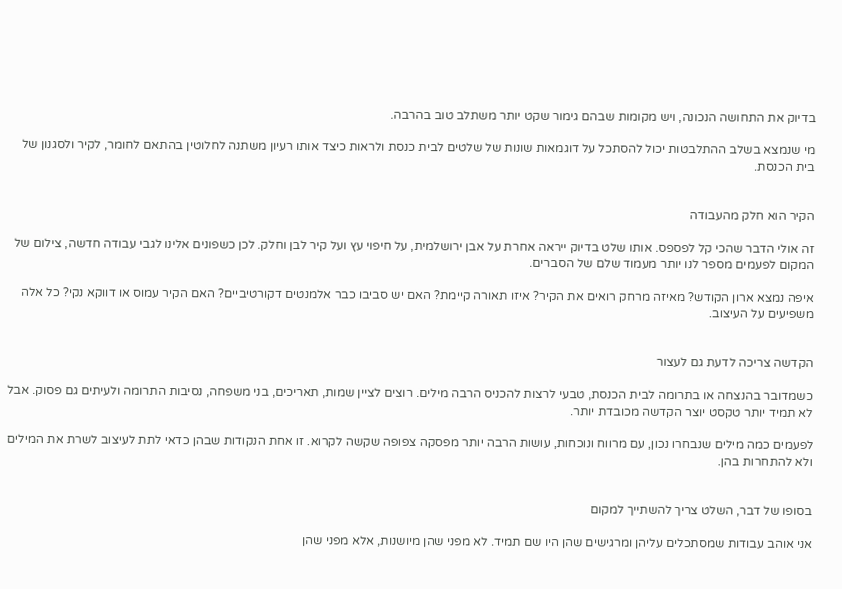בדיוק את התחושה הנכונה, ויש מקומות שבהם גימור שקט יותר משתלב טוב בהרבה.

מי שנמצא בשלב ההתלבטות יכול להסתכל על דוגמאות שונות של שלטים לבית כנסת ולראות כיצד אותו רעיון משתנה לחלוטין בהתאם לחומר, לקיר ולסגנון של בית הכנסת.


הקיר הוא חלק מהעבודה

זה אולי הדבר שהכי קל לפספס. אותו שלט בדיוק ייראה אחרת על אבן ירושלמית, על חיפוי עץ ועל קיר לבן וחלק. לכן כשפונים אלינו לגבי עבודה חדשה, צילום של המקום לפעמים מספר לנו יותר מעמוד שלם של הסברים.

איפה נמצא ארון הקודש? מאיזה מרחק רואים את הקיר? איזו תאורה קיימת? האם יש סביבו כבר אלמנטים דקורטיביים? האם הקיר עמוס או דווקא נקי? כל אלה משפיעים על העיצוב.


הקדשה צריכה לדעת גם לעצור

כשמדובר בהנצחה או בתרומה לבית הכנסת, טבעי לרצות להכניס הרבה מילים. רוצים לציין שמות, תאריכים, בני משפחה, נסיבות התרומה ולעיתים גם פסוק. אבל לא תמיד יותר טקסט יוצר הקדשה מכובדת יותר.

לפעמים כמה מילים שנבחרו נכון, עם מרווח ונוכחות, עושות הרבה יותר מפסקה צפופה שקשה לקרוא. זו אחת הנקודות שבהן כדאי לתת לעיצוב לשרת את המילים ולא להתחרות בהן.


בסופו של דבר, השלט צריך להשתייך למקום

אני אוהב עבודות שמסתכלים עליהן ומרגישים שהן היו שם תמיד. לא מפני שהן מיושנות, אלא מפני שהן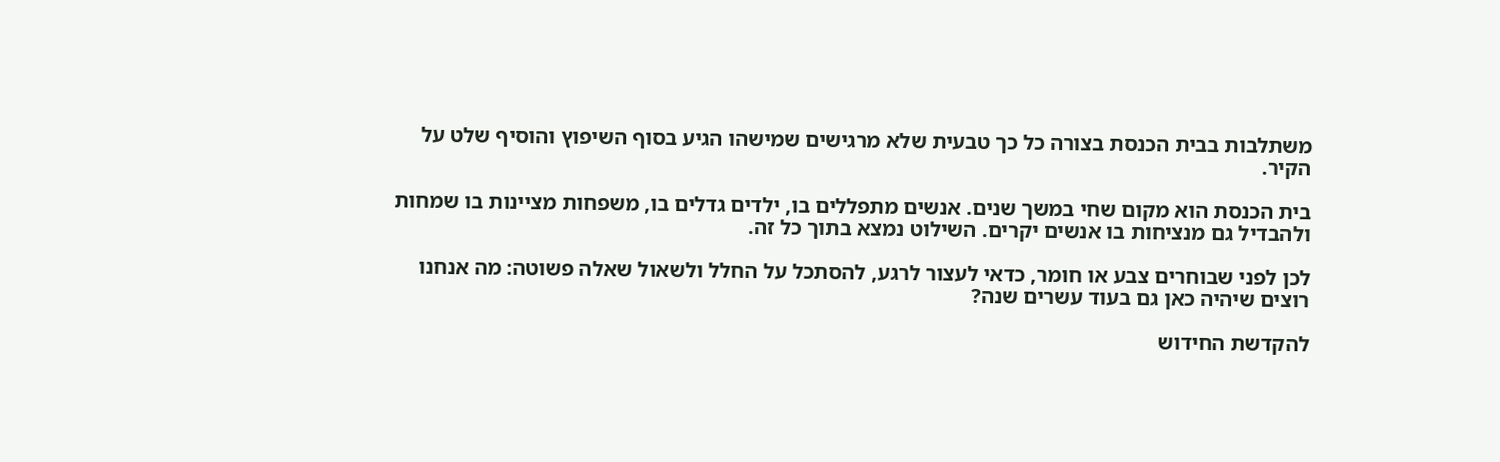משתלבות בבית הכנסת בצורה כל כך טבעית שלא מרגישים שמישהו הגיע בסוף השיפוץ והוסיף שלט על הקיר.

בית הכנסת הוא מקום שחי במשך שנים. אנשים מתפללים בו, ילדים גדלים בו, משפחות מציינות בו שמחות ולהבדיל גם מנציחות בו אנשים יקרים. השילוט נמצא בתוך כל זה.

לכן לפני שבוחרים צבע או חומר, כדאי לעצור לרגע, להסתכל על החלל ולשאול שאלה פשוטה: מה אנחנו רוצים שיהיה כאן גם בעוד עשרים שנה?

להקדשת החידוש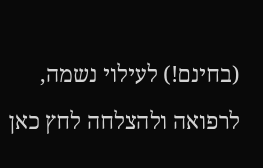(בחינם!) לעילוי נשמה, לרפואה ולהצלחה לחץ כאן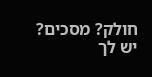חולק? מסכים? יש לך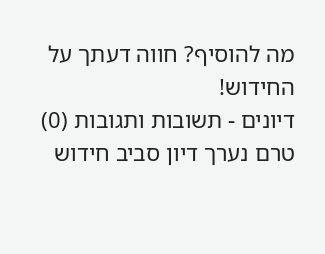מה להוסיף? חווה דעתך על החידוש!
דיונים - תשובות ותגובות (0)
טרם נערך דיון סביב חידוש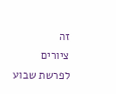זה
ציורים לפרשת שבוע